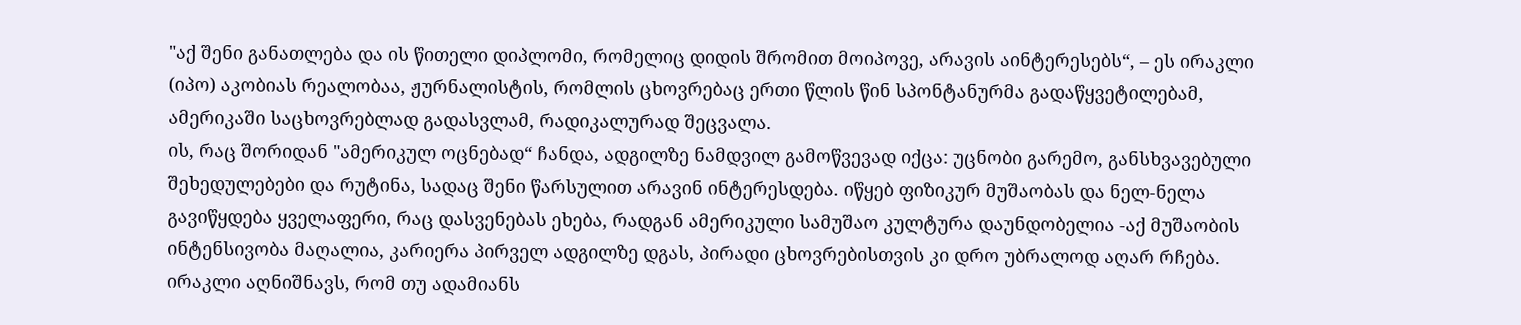"აქ შენი განათლება და ის წითელი დიპლომი, რომელიც დიდის შრომით მოიპოვე, არავის აინტერესებს“, – ეს ირაკლი (იპო) აკობიას რეალობაა, ჟურნალისტის, რომლის ცხოვრებაც ერთი წლის წინ სპონტანურმა გადაწყვეტილებამ, ამერიკაში საცხოვრებლად გადასვლამ, რადიკალურად შეცვალა.
ის, რაც შორიდან "ამერიკულ ოცნებად“ ჩანდა, ადგილზე ნამდვილ გამოწვევად იქცა: უცნობი გარემო, განსხვავებული შეხედულებები და რუტინა, სადაც შენი წარსულით არავინ ინტერესდება. იწყებ ფიზიკურ მუშაობას და ნელ-ნელა გავიწყდება ყველაფერი, რაც დასვენებას ეხება, რადგან ამერიკული სამუშაო კულტურა დაუნდობელია -აქ მუშაობის ინტენსივობა მაღალია, კარიერა პირველ ადგილზე დგას, პირადი ცხოვრებისთვის კი დრო უბრალოდ აღარ რჩება. ირაკლი აღნიშნავს, რომ თუ ადამიანს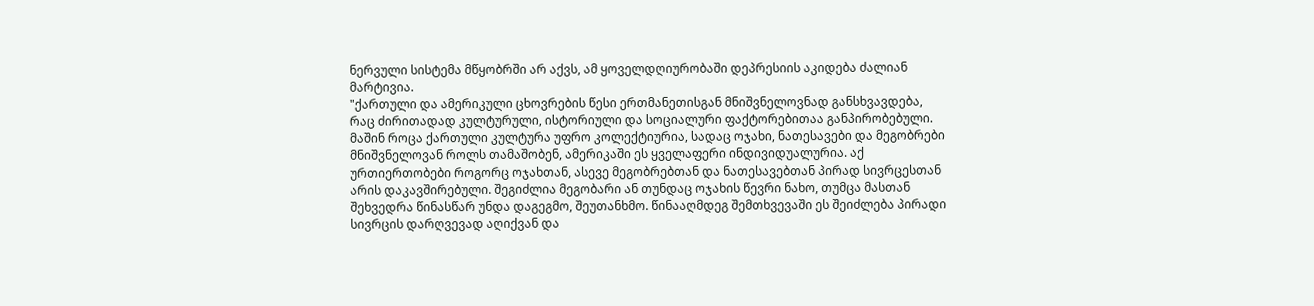ნერვული სისტემა მწყობრში არ აქვს, ამ ყოველდღიურობაში დეპრესიის აკიდება ძალიან მარტივია.
"ქართული და ამერიკული ცხოვრების წესი ერთმანეთისგან მნიშვნელოვნად განსხვავდება, რაც ძირითადად კულტურული, ისტორიული და სოციალური ფაქტორებითაა განპირობებული. მაშინ როცა ქართული კულტურა უფრო კოლექტიურია, სადაც ოჯახი, ნათესავები და მეგობრები მნიშვნელოვან როლს თამაშობენ, ამერიკაში ეს ყველაფერი ინდივიდუალურია. აქ ურთიერთობები როგორც ოჯახთან, ასევე მეგობრებთან და ნათესავებთან პირად სივრცესთან არის დაკავშირებული. შეგიძლია მეგობარი ან თუნდაც ოჯახის წევრი ნახო, თუმცა მასთან შეხვედრა წინასწარ უნდა დაგეგმო, შეუთანხმო. წინააღმდეგ შემთხვევაში ეს შეიძლება პირადი სივრცის დარღვევად აღიქვან და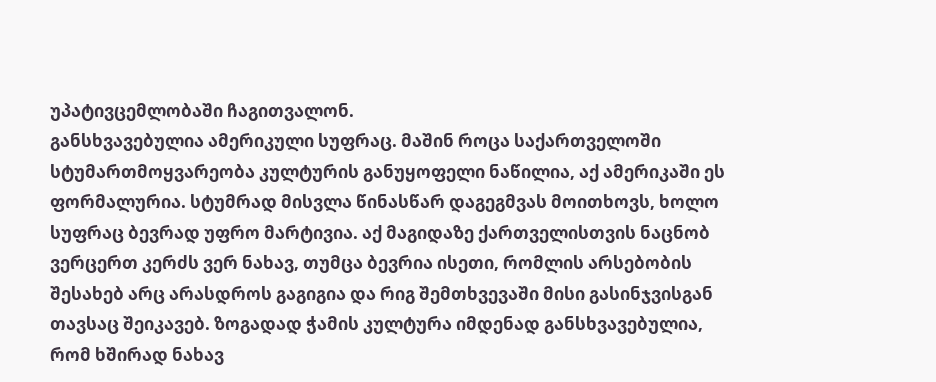უპატივცემლობაში ჩაგითვალონ.
განსხვავებულია ამერიკული სუფრაც. მაშინ როცა საქართველოში სტუმართმოყვარეობა კულტურის განუყოფელი ნაწილია, აქ ამერიკაში ეს ფორმალურია. სტუმრად მისვლა წინასწარ დაგეგმვას მოითხოვს, ხოლო სუფრაც ბევრად უფრო მარტივია. აქ მაგიდაზე ქართველისთვის ნაცნობ ვერცერთ კერძს ვერ ნახავ, თუმცა ბევრია ისეთი, რომლის არსებობის შესახებ არც არასდროს გაგიგია და რიგ შემთხვევაში მისი გასინჯვისგან თავსაც შეიკავებ. ზოგადად ჭამის კულტურა იმდენად განსხვავებულია, რომ ხშირად ნახავ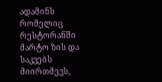ადამინს რომელიც რესტორანში მარტო ზის და საკვებს მიირთმევს,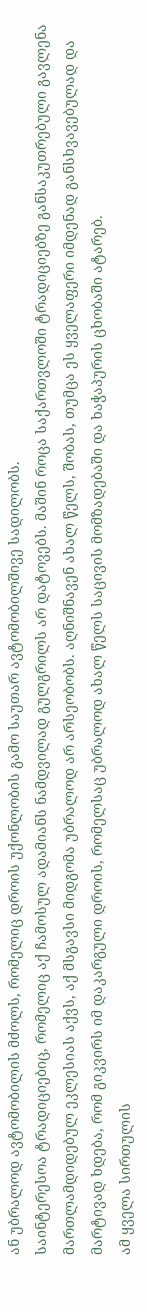ან უბრალოდ ავტომობილის მძოლს, რომელიც დროის უქონლობის გამო საუთარ ავტომობილშივე სადილობს.
საინტერესოა ტრადიციებიც, რომელიც აქ ჩამოსულ ადამიანს ნამდვილად გულგრილს არ დატოვებს. მაშინ როცა საქართვლოში ტრადიციებზე განსაკუთრებული გავლენა მართლამდიდებულ ეკლესიას აქვს, აქ მსგავსი მიდგომა უბრალოდ არ არსეობობს. აღნიშნავენ ახალ წელს, შობას, თუმცა ეს ყველაფერი იმდენად განსხვავებულად და მარტივად ხდება, რომ გიკვირს იმ დაკარგული დროის, რომელსაც უბრალოდ ახალ წელს საცივის მომზადებაში და ხაჭაპურის ცხობაში ატარებ.
ამ ყველა სირთულის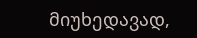მიუხედავად,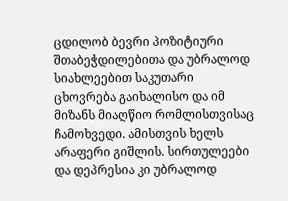ცდილობ ბევრი პოზიტიური შთაბეჭდილებითა და უბრალოდ სიახლეებით საკუთარი ცხოვრება გაიხალისო და იმ მიზანს მიაღწიო რომლისთვისაც ჩამოხვედი. ამისთვის ხელს არაფერი გიშლის. სირთულეები და დეპრესია კი უბრალოდ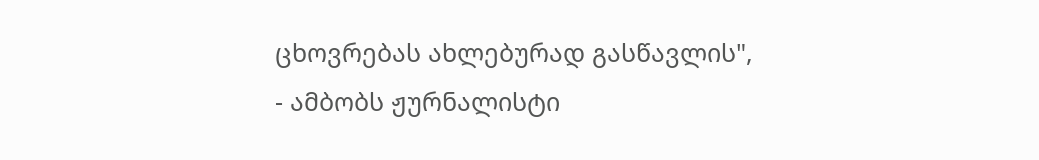ცხოვრებას ახლებურად გასწავლის", - ამბობს ჟურნალისტი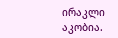ირაკლი აკობია.